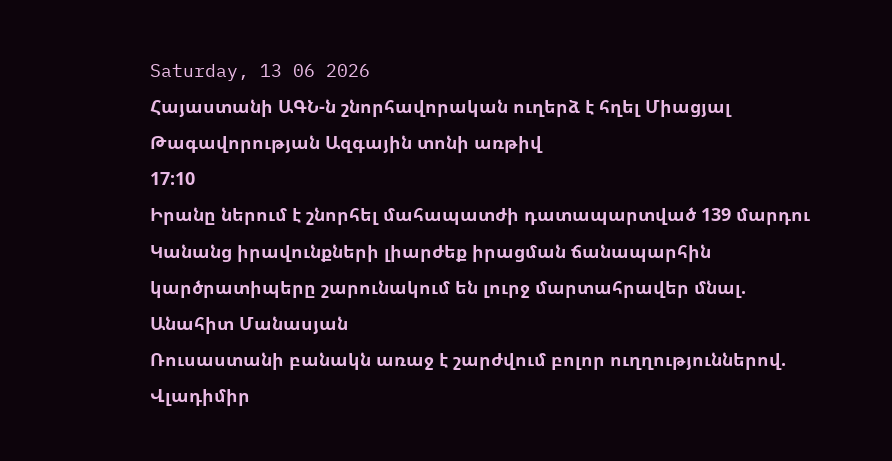Saturday, 13 06 2026
Հայաստանի ԱԳՆ-ն շնորհավորական ուղերձ է հղել Միացյալ Թագավորության Ազգային տոնի առթիվ
17:10
Իրանը ներում է շնորհել մահապատժի դատապարտված 139 մարդու
Կանանց իրավունքների լիարժեք իրացման ճանապարհին կարծրատիպերը շարունակում են լուրջ մարտահրավեր մնալ. Անահիտ Մանասյան
Ռուսաստանի բանակն առաջ է շարժվում բոլոր ուղղություններով. Վլադիմիր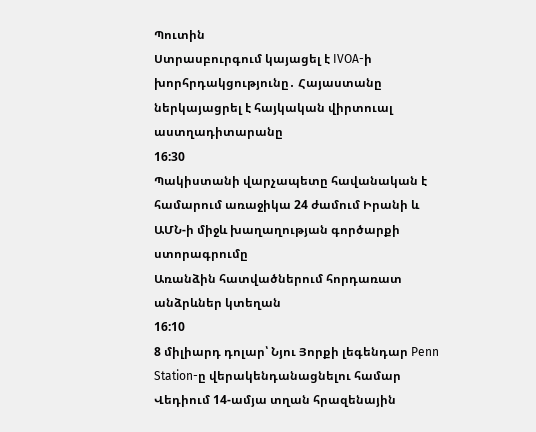Պուտին
Ստրասբուրգում կայացել է IVOA-ի խորհրդակցությունը․ Հայաստանը ներկայացրել է հայկական վիրտուալ աստղադիտարանը
16:30
Պակիստանի վարչապետը հավանական է համարում առաջիկա 24 ժամում Իրանի և ԱՄՆ-ի միջև խաղաղության գործարքի ստորագրումը
Առանձին հատվածներում հորդառատ անձրևներ կտեղան
16:10
8 միլիարդ դոլար՝ Նյու Յորքի լեգենդար Penn Station-ը վերակենդանացնելու համար
Վեդիում 14-ամյա տղան հրազենային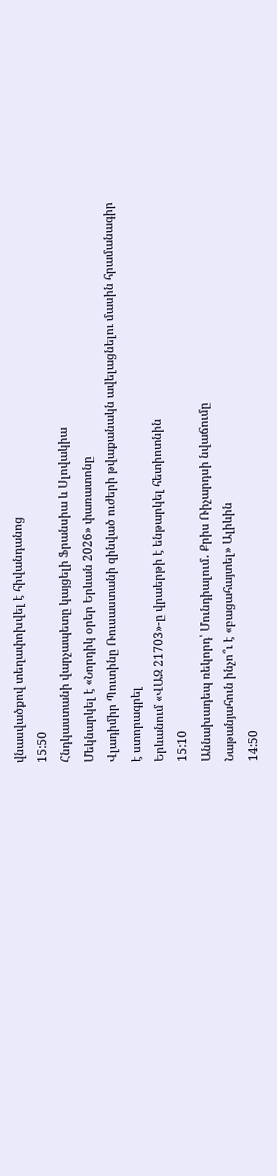վնասվածքով տեղափոխվել է հիվանդանոց
15:50
Հնդկաստանի վարչապետը կայցելի Ֆրանսիա և Սլովակիա
Մեկնարկել է «Նորդիկ օրեր Երևան 2026» փառատոնը
Վլադիմիր Պուտինը Ռուսաստանի զինված ուժերի թվաքանակն ավելացնելու մասին հրամանագիր է ստորագրել
Երևանում «ՎԱԶ 21703»-ը վրաերթի է ենթարկել հետիոտնին
15:10
Աննախադեպ ռեկորդ՝ Մունդիալում․ Քրիս Ռիչարդսի նվաճումը
Նաթանյահուն ինչո՞ւ է «բացահայտել» Ալիևին
14:50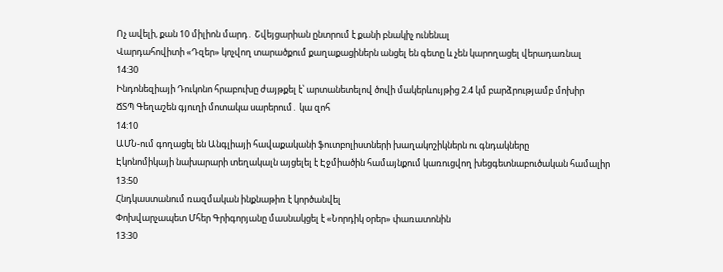Ոչ ավելի, քան 10 միլիոն մարդ․ Շվեյցարիան ընտրում է քանի բնակիչ ունենալ
Վարդահովիտի «Դզեր» կոչվող տարածքում քաղաքացիներն անցել են գետը և չեն կարողացել վերադառնալ
14:30
Ինդոնեզիայի Դուկոնո հրաբուխը ժայթքել է՝ արտանետելով ծովի մակերևույթից 2.4 կմ բարձրությամբ մոխիր
ՃՏՊ Գեղաշեն գյուղի մոտակա սարերում․ կա զոհ
14:10
ԱՄՆ-ում գողացել են Անգլիայի հավաքականի ֆուտբոլիստների խաղակոշիկներն ու գնդակները
Էկոնոմիկայի նախարարի տեղակալն այցելել է Էջմիածին համայնքում կառուցվող խեցգետնաբուծական համալիր
13:50
Հնդկաստանում ռազմական ինքնաթիռ է կործանվել
Փոխվարչապետ Մհեր Գրիգորյանը մասնակցել է «Նորդիկ օրեր» փառատոնին
13:30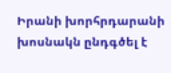Իրանի խորհրդարանի խոսնակն ընդգծել է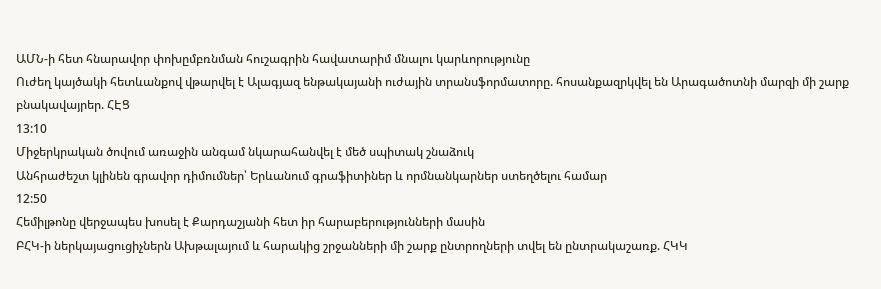ԱՄՆ-ի հետ հնարավոր փոխըմբռնման հուշագրին հավատարիմ մնալու կարևորությունը
Ուժեղ կայծակի հետևանքով վթարվել է Ալագյազ ենթակայանի ուժային տրանսֆորմատորը. հոսանքազրկվել են Արագածոտնի մարզի մի շարք բնակավայրեր. ՀԷՑ
13:10
Միջերկրական ծովում առաջին անգամ նկարահանվել է մեծ սպիտակ շնաձուկ
Անհրաժեշտ կլինեն գրավոր դիմումներ՝ Երևանում գրաֆիտիներ և որմնանկարներ ստեղծելու համար
12:50
Հեմիլթոնը վերջապես խոսել է Քարդաշյանի հետ իր հարաբերությունների մասին
ԲՀԿ-ի ներկայացուցիչներն Ախթալայում և հարակից շրջանների մի շարք ընտրողների տվել են ընտրակաշառք. ՀԿԿ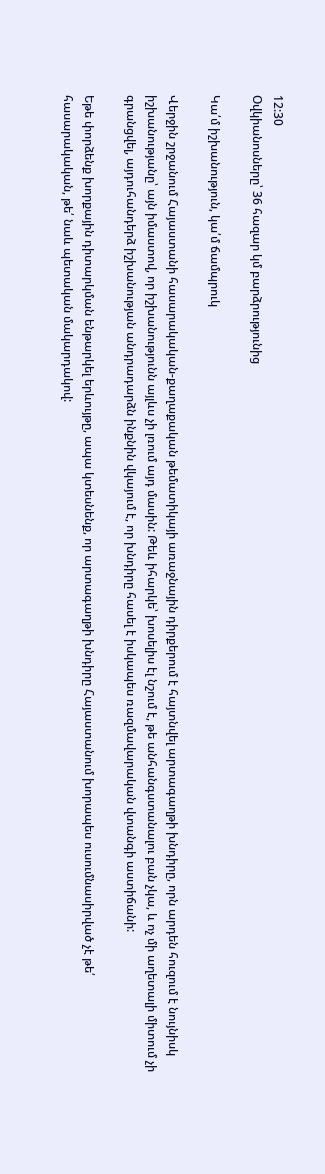12:30
Օվկիանոսները՝ 36 հազար կմ բարձրությունից

Կա՛մ իշխանություն, կա՛մ ճամպրուկ

Վերջին շրջանում Հայաստանի հասարակական-քաղաքական թեմատիկայի առաջնային դիրքերում է հայտնվել արտագաղթի խնդիրը, որն արդեն հուզում է նույնիսկ իշխանությանը՝ այն իմաստով, որ իշխանությունն այլևս չի լռում այդ մասին: Թեև իհարկե՝ խոսելիս էլ նշում է, թե անհանգստանալու բան չկա, և ոչ մի աղետալի միտում չի գրանցվել, այդուհանդերձ իշխանության անդրադարձն ինքնին վկայում է, որ խնդիրը հասել է իսկապես ռազմավարական վտանգի աստիճանի:

Եթե փորձենք խորքային դիտարկման ենթարկել երևույթը, ապա կտեսնենք, որ արտագաղթի խնդիրը Հայաստանում խորապես ուսումնասիրված չէ թե՛ հասարակական, թե՛ նաև պետական մակարդակով: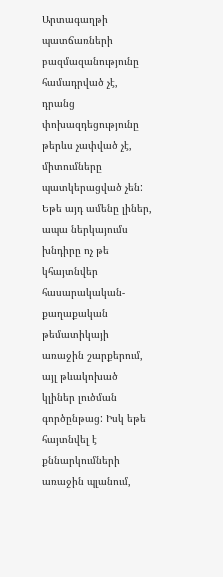Արտագաղթի պատճառների բազմազանությունը համադրված չէ, դրանց փոխազդեցությունը թերևս չափված չէ, միտումները պատկերացված չեն: Եթե այդ ամենը լիներ, ապա ներկայումս խնդիրը ոչ թե կհայտնվեր հասարակական-քաղաքական թեմատիկայի առաջին շարքերում, այլ թևակոխած կլիներ լուծման գործընթաց: Իսկ եթե հայտնվել է քննարկումների առաջին պլանում,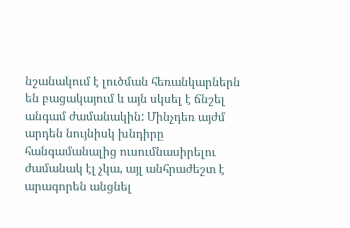նշանակում է լուծման հեռանկարներն են բացակայում և այն սկսել է ճնշել անգամ ժամանակին: Մինչդեռ այժմ արդեն նույնիսկ խնդիրը հանգամանալից ուսումնասիրելու ժամանակ էլ չկա, այլ անհրաժեշտ է արագորեն անցնել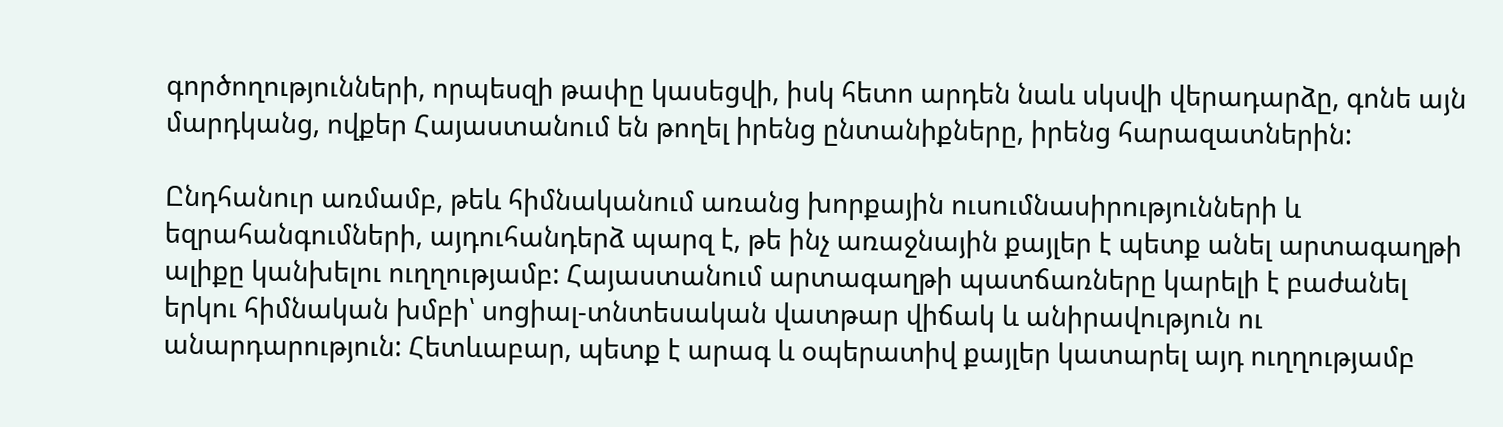գործողությունների, որպեսզի թափը կասեցվի, իսկ հետո արդեն նաև սկսվի վերադարձը, գոնե այն մարդկանց, ովքեր Հայաստանում են թողել իրենց ընտանիքները, իրենց հարազատներին:

Ընդհանուր առմամբ, թեև հիմնականում առանց խորքային ուսումնասիրությունների և եզրահանգումների, այդուհանդերձ պարզ է, թե ինչ առաջնային քայլեր է պետք անել արտագաղթի ալիքը կանխելու ուղղությամբ: Հայաստանում արտագաղթի պատճառները կարելի է բաժանել երկու հիմնական խմբի՝ սոցիալ-տնտեսական վատթար վիճակ և անիրավություն ու անարդարություն: Հետևաբար, պետք է արագ և օպերատիվ քայլեր կատարել այդ ուղղությամբ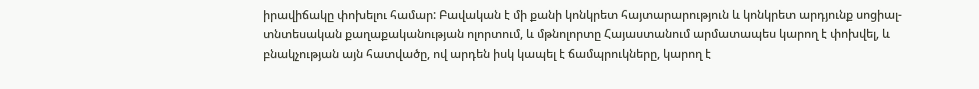իրավիճակը փոխելու համար: Բավական է մի քանի կոնկրետ հայտարարություն և կոնկրետ արդյունք սոցիալ-տնտեսական քաղաքականության ոլորտում, և մթնոլորտը Հայաստանում արմատապես կարող է փոխվել, և բնակչության այն հատվածը, ով արդեն իսկ կապել է ճամպրուկները, կարող է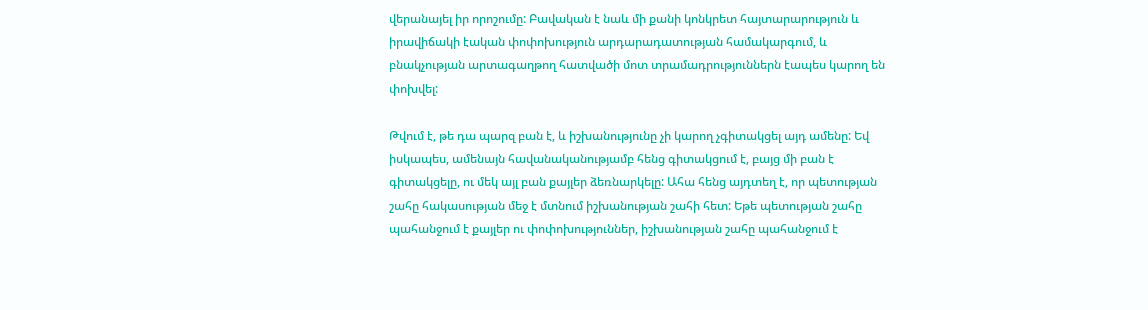վերանայել իր որոշումը: Բավական է նաև մի քանի կոնկրետ հայտարարություն և իրավիճակի էական փոփոխություն արդարադատության համակարգում, և բնակչության արտագաղթող հատվածի մոտ տրամադրություններն էապես կարող են փոխվել:

Թվում է, թե դա պարզ բան է, և իշխանությունը չի կարող չգիտակցել այդ ամենը: Եվ իսկապես, ամենայն հավանականությամբ հենց գիտակցում է, բայց մի բան է գիտակցելը, ու մեկ այլ բան քայլեր ձեռնարկելը: Ահա հենց այդտեղ է, որ պետության շահը հակասության մեջ է մտնում իշխանության շահի հետ: Եթե պետության շահը պահանջում է քայլեր ու փոփոխություններ, իշխանության շահը պահանջում է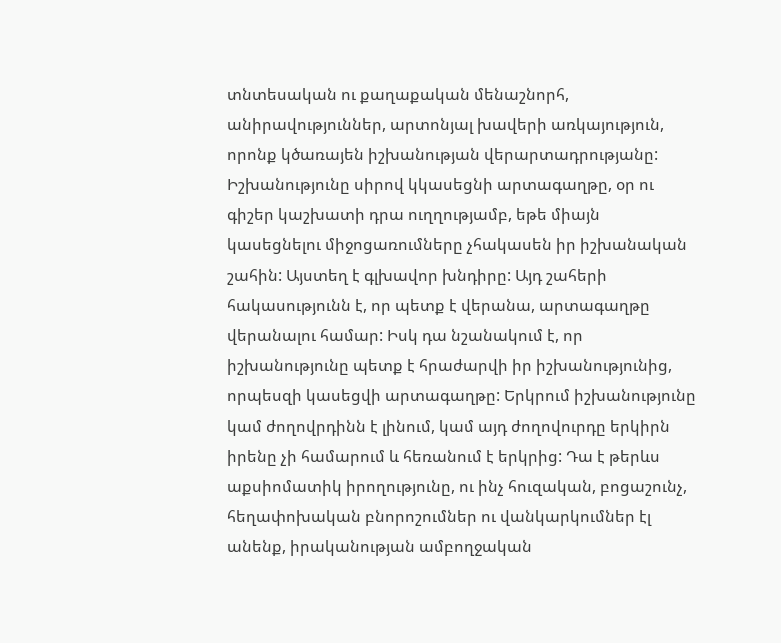տնտեսական ու քաղաքական մենաշնորհ, անիրավություններ, արտոնյալ խավերի առկայություն, որոնք կծառայեն իշխանության վերարտադրությանը: Իշխանությունը սիրով կկասեցնի արտագաղթը, օր ու գիշեր կաշխատի դրա ուղղությամբ, եթե միայն կասեցնելու միջոցառումները չհակասեն իր իշխանական շահին: Այստեղ է գլխավոր խնդիրը: Այդ շահերի հակասությունն է, որ պետք է վերանա, արտագաղթը վերանալու համար: Իսկ դա նշանակում է, որ իշխանությունը պետք է հրաժարվի իր իշխանությունից, որպեսզի կասեցվի արտագաղթը: Երկրում իշխանությունը կամ ժողովրդինն է լինում, կամ այդ ժողովուրդը երկիրն իրենը չի համարում և հեռանում է երկրից: Դա է թերևս աքսիոմատիկ իրողությունը, ու ինչ հուզական, բոցաշունչ, հեղափոխական բնորոշումներ ու վանկարկումներ էլ անենք, իրականության ամբողջական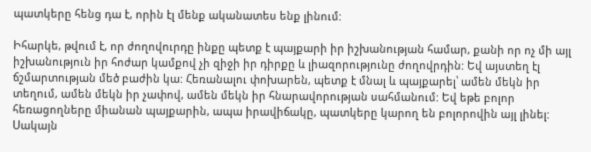պատկերը հենց դա է, որին էլ մենք ականատես ենք լինում:

Իհարկե, թվում է, որ ժողովուրդը ինքը պետք է պայքարի իր իշխանության համար, քանի որ ոչ մի այլ իշխանություն իր հոժար կամքով չի զիջի իր դիրքը և լիազորությունը ժողովրդին: Եվ այստեղ էլ ճշմարտության մեծ բաժին կա: Հեռանալու փոխարեն, պետք է մնալ և պայքարել՝ ամեն մեկն իր տեղում, ամեն մեկն իր չափով, ամեն մեկն իր հնարավորության սահմանում: Եվ եթե բոլոր հեռացողները միանան պայքարին, ապա իրավիճակը, պատկերը կարող են բոլորովին այլ լինել: Սակայն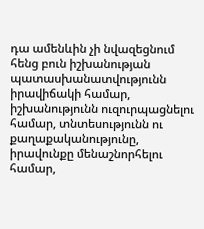դա ամենևին չի նվազեցնում հենց բուն իշխանության պատասխանատվությունն իրավիճակի համար, իշխանությունն ուզուրպացնելու համար, տնտեսությունն ու քաղաքականությունը, իրավունքը մենաշնորհելու համար,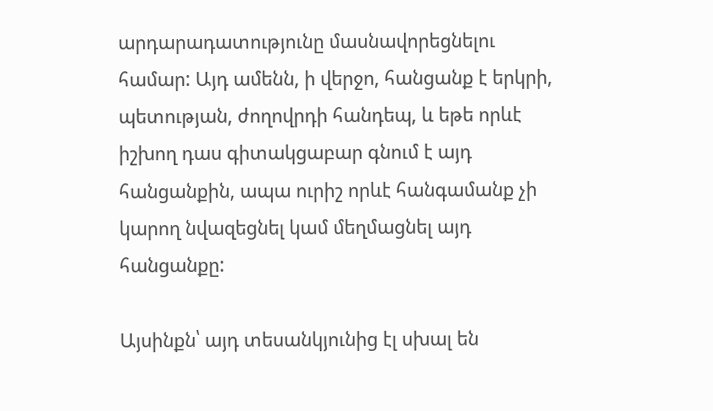արդարադատությունը մասնավորեցնելու համար: Այդ ամենն, ի վերջո, հանցանք է երկրի, պետության, ժողովրդի հանդեպ, և եթե որևէ իշխող դաս գիտակցաբար գնում է այդ հանցանքին, ապա ուրիշ որևէ հանգամանք չի կարող նվազեցնել կամ մեղմացնել այդ հանցանքը:

Այսինքն՝ այդ տեսանկյունից էլ սխալ են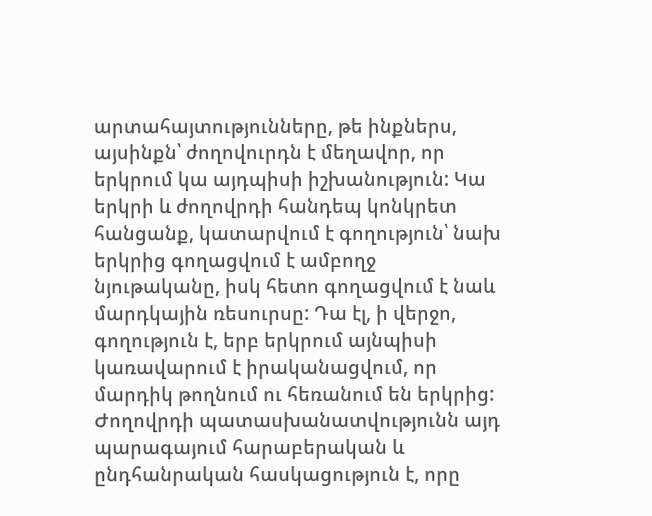արտահայտությունները, թե ինքներս, այսինքն՝ ժողովուրդն է մեղավոր, որ երկրում կա այդպիսի իշխանություն: Կա երկրի և ժողովրդի հանդեպ կոնկրետ հանցանք, կատարվում է գողություն՝ նախ երկրից գողացվում է ամբողջ նյութականը, իսկ հետո գողացվում է նաև մարդկային ռեսուրսը: Դա էլ, ի վերջո, գողություն է, երբ երկրում այնպիսի կառավարում է իրականացվում, որ մարդիկ թողնում ու հեռանում են երկրից: Ժողովրդի պատասխանատվությունն այդ պարագայում հարաբերական և ընդհանրական հասկացություն է, որը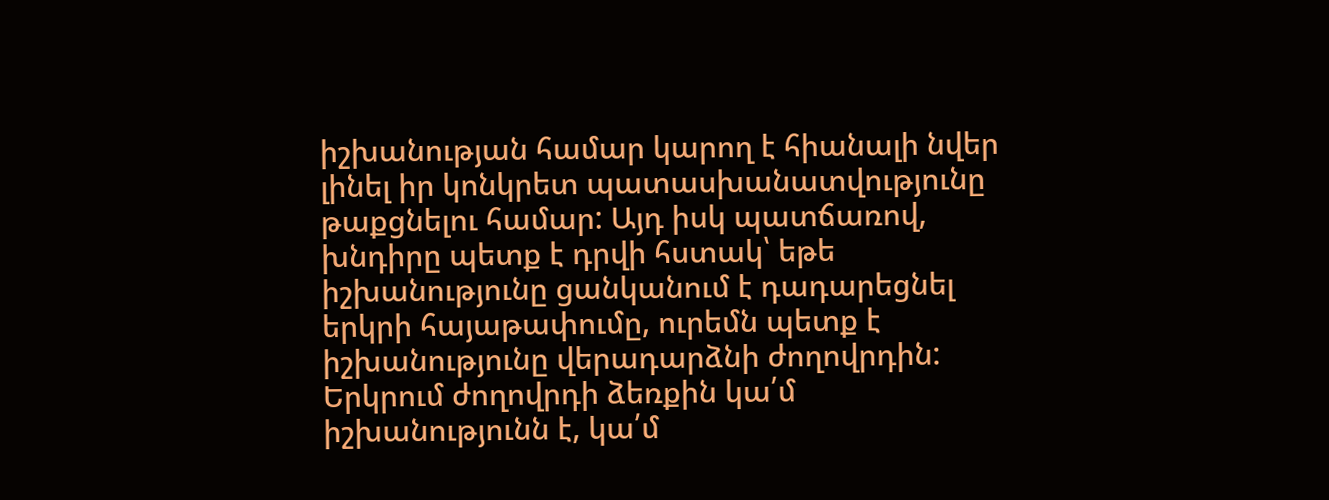իշխանության համար կարող է հիանալի նվեր լինել իր կոնկրետ պատասխանատվությունը թաքցնելու համար: Այդ իսկ պատճառով, խնդիրը պետք է դրվի հստակ՝ եթե իշխանությունը ցանկանում է դադարեցնել երկրի հայաթափումը, ուրեմն պետք է իշխանությունը վերադարձնի ժողովրդին: Երկրում ժողովրդի ձեռքին կա՛մ իշխանությունն է, կա՛մ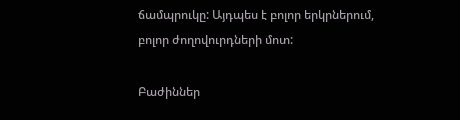ճամպրուկը: Այդպես է բոլոր երկրներում, բոլոր ժողովուրդների մոտ:

Բաժիններ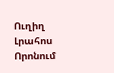Ուղիղ
Լրահոս
Որոնում